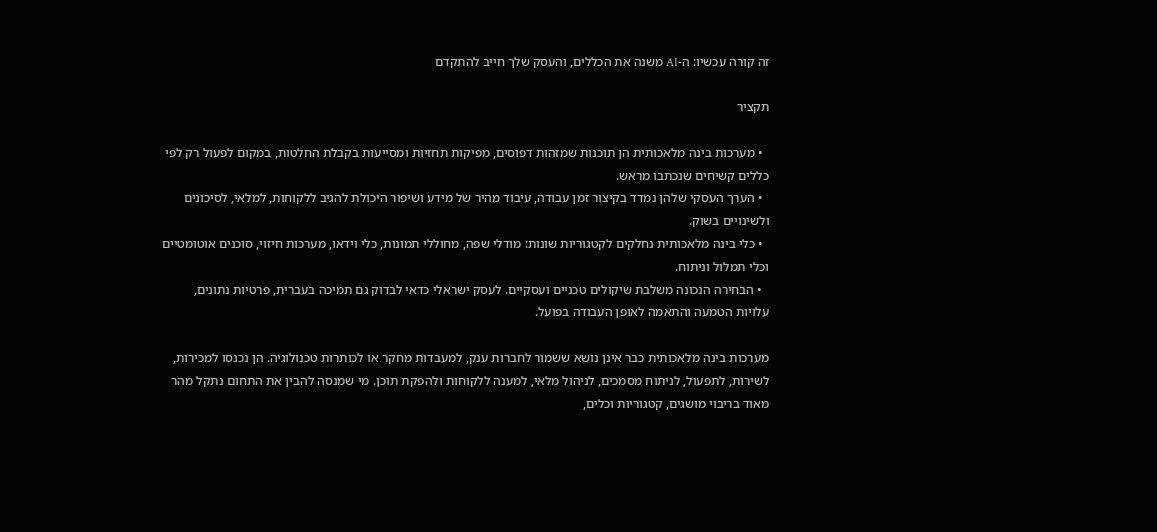זה קורה עכשיו: ה-AI משנה את הכללים, והעסק שלך חייב להתקדם

תקציר

  • מערכות בינה מלאכותית הן תוכנות שמזהות דפוסים, מפיקות תחזיות ומסייעות בקבלת החלטות, במקום לפעול רק לפי כללים קשיחים שנכתבו מראש.
  • הערך העסקי שלהן נמדד בקיצור זמן עבודה, עיבוד מהיר של מידע ושיפור היכולת להגיב ללקוחות, למלאי, לסיכונים ולשינויים בשוק.
  • כלי בינה מלאכותית נחלקים לקטגוריות שונות: מודלי שפה, מחוללי תמונות, כלי וידאו, מערכות חיזוי, סוכנים אוטומטיים וכלי תמלול וניתוח.
  • הבחירה הנכונה משלבת שיקולים טכניים ועסקיים. לעסק ישראלי כדאי לבדוק גם תמיכה בעברית, פרטיות נתונים, עלויות הטמעה והתאמה לאופן העבודה בפועל.

מערכות בינה מלאכותית כבר אינן נושא ששמור לחברות ענק, למעבדות מחקר או לכותרות טכנולוגיה. הן נכנסו למכירות, לשירות, לתפעול, לניתוח מסמכים, לניהול מלאי, למענה ללקוחות ולהפקת תוכן. מי שמנסה להבין את התחום נתקל מהר מאוד בריבוי מושגים, קטגוריות וכלים,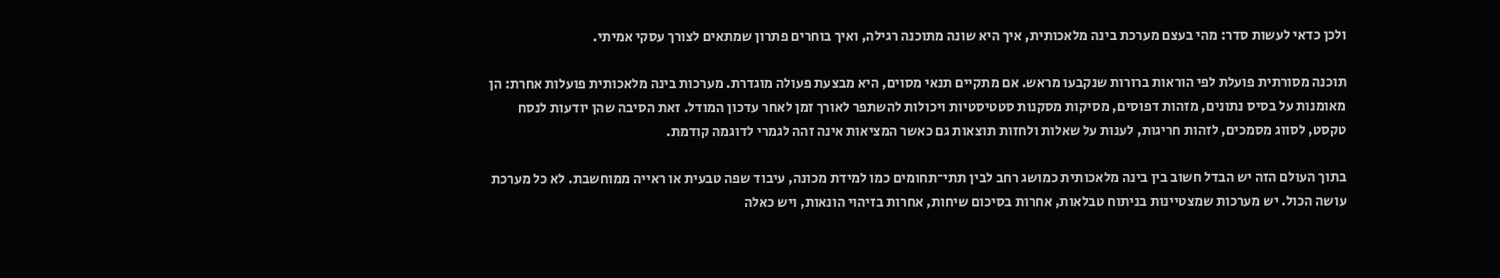ולכן כדאי לעשות סדר: מהי בעצם מערכת בינה מלאכותית, איך היא שונה מתוכנה רגילה, ואיך בוחרים פתרון שמתאים לצורך עסקי אמיתי.

תוכנה מסורתית פועלת לפי הוראות ברורות שנקבעו מראש. אם מתקיים תנאי מסוים, היא מבצעת פעולה מוגדרת. מערכות בינה מלאכותית פועלות אחרת: הן מאומנות על בסיס נתונים, מזהות דפוסים, מסיקות מסקנות סטטיסטיות ויכולות להשתפר לאורך זמן לאחר עדכון המודל. זאת הסיבה שהן יודעות לנסח טקסט, לסווג מסמכים, לזהות חריגות, לענות על שאלות ולחזות תוצאות גם כאשר המציאות אינה זהה לגמרי לדוגמה קודמת.

בתוך העולם הזה יש הבדל חשוב בין בינה מלאכותית כמושג רחב לבין תתי־תחומים כמו למידת מכונה, עיבוד שפה טבעית או ראייה ממוחשבת. לא כל מערכת עושה הכול. יש מערכות שמצטיינות בניתוח טבלאות, אחרות בסיכום שיחות, אחרות בזיהוי הונאות, ויש כאלה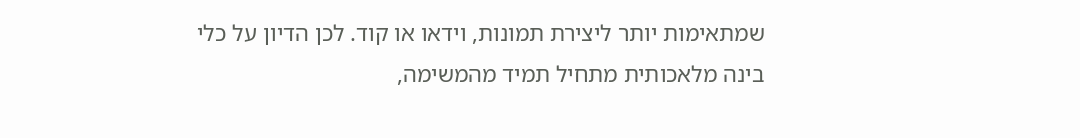שמתאימות יותר ליצירת תמונות, וידאו או קוד. לכן הדיון על כלי בינה מלאכותית מתחיל תמיד מהמשימה,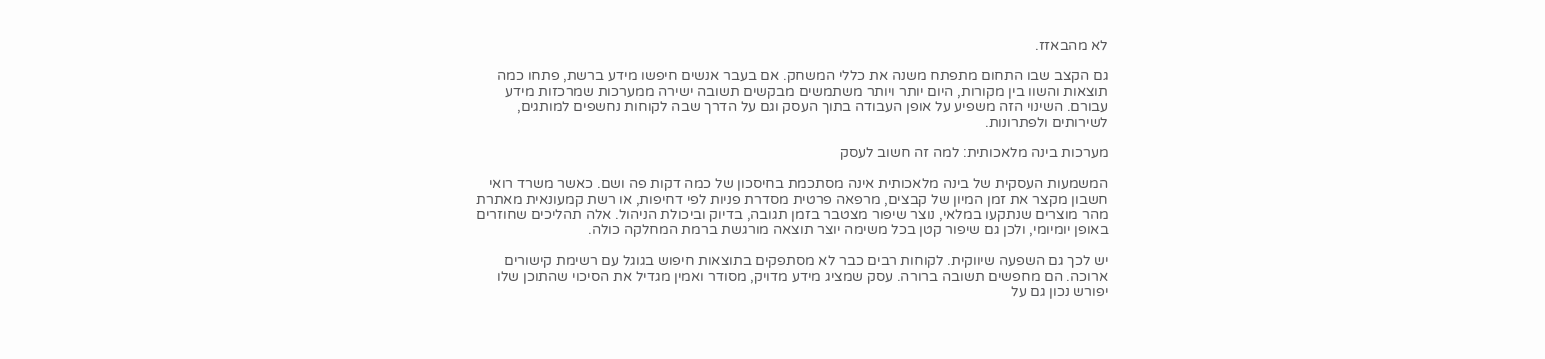לא מהבאזז.

גם הקצב שבו התחום מתפתח משנה את כללי המשחק. אם בעבר אנשים חיפשו מידע ברשת, פתחו כמה תוצאות והשוו בין מקורות, היום יותר ויותר משתמשים מבקשים תשובה ישירה ממערכות שמרכזות מידע עבורם. השינוי הזה משפיע על אופן העבודה בתוך העסק וגם על הדרך שבה לקוחות נחשפים למותגים, לשירותים ולפתרונות.

מערכות בינה מלאכותית: למה זה חשוב לעסק

המשמעות העסקית של בינה מלאכותית אינה מסתכמת בחיסכון של כמה דקות פה ושם. כאשר משרד רואי חשבון מקצר את זמן המיון של קבצים, מרפאה פרטית מסדרת פניות לפי דחיפות, או רשת קמעונאית מאתרת מהר מוצרים שנתקעו במלאי, נוצר שיפור מצטבר בזמן תגובה, בדיוק וביכולת הניהול. אלה תהליכים שחוזרים באופן יומיומי, ולכן גם שיפור קטן בכל משימה יוצר תוצאה מורגשת ברמת המחלקה כולה.

יש לכך גם השפעה שיווקית. לקוחות רבים כבר לא מסתפקים בתוצאות חיפוש בגוגל עם רשימת קישורים ארוכה. הם מחפשים תשובה ברורה. עסק שמציג מידע מדויק, מסודר ואמין מגדיל את הסיכוי שהתוכן שלו יפורש נכון גם על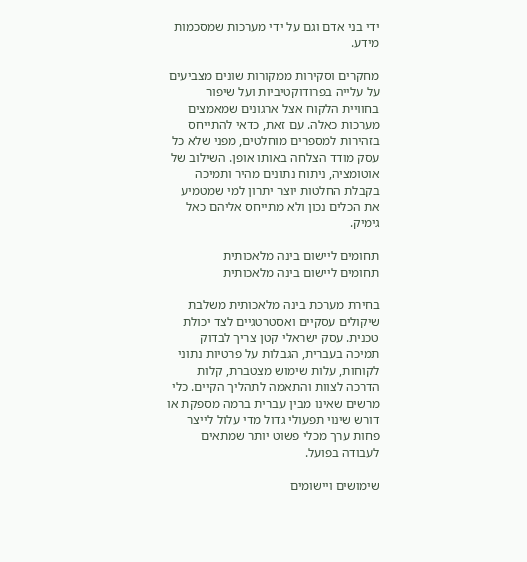ידי בני אדם וגם על ידי מערכות שמסכמות מידע.

מחקרים וסקירות ממקורות שונים מצביעים על עלייה בפרודוקטיביות ועל שיפור בחוויית הלקוח אצל ארגונים שמאמצים מערכות כאלה. עם זאת, כדאי להתייחס בזהירות למספרים מוחלטים, מפני שלא כל עסק מודד הצלחה באותו אופן. השילוב של אוטומציה, ניתוח נתונים מהיר ותמיכה בקבלת החלטות יוצר יתרון למי שמטמיע את הכלים נכון ולא מתייחס אליהם כאל גימיק.

תחומים ליישום בינה מלאכותית
תחומים ליישום בינה מלאכותית

בחירת מערכת בינה מלאכותית משלבת שיקולים עסקיים ואסטרטגיים לצד יכולת טכנית. עסק ישראלי קטן צריך לבדוק תמיכה בעברית, הגבלות על פרטיות נתוני לקוחות, עלות שימוש מצטברת, קלות הדרכה לצוות והתאמה לתהליך הקיים. כלי מרשים שאינו מבין עברית ברמה מספקת או דורש שינוי תפעולי גדול מדי עלול לייצר פחות ערך מכלי פשוט יותר שמתאים לעבודה בפועל.

שימושים ויישומים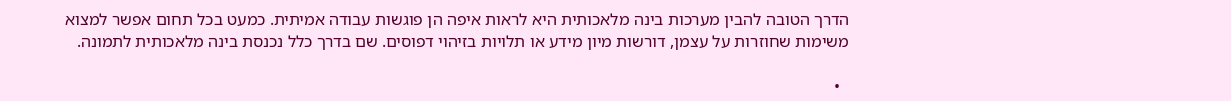הדרך הטובה להבין מערכות בינה מלאכותית היא לראות איפה הן פוגשות עבודה אמיתית. כמעט בכל תחום אפשר למצוא משימות שחוזרות על עצמן, דורשות מיון מידע או תלויות בזיהוי דפוסים. שם בדרך כלל נכנסת בינה מלאכותית לתמונה.

  •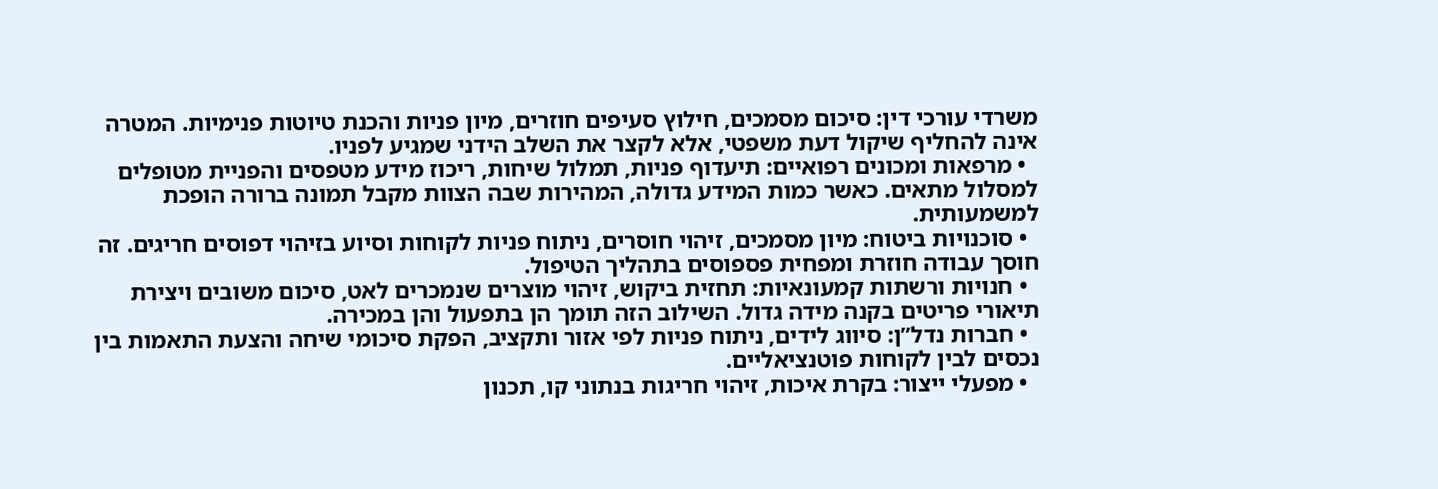משרדי עורכי דין: סיכום מסמכים, חילוץ סעיפים חוזרים, מיון פניות והכנת טיוטות פנימיות. המטרה אינה להחליף שיקול דעת משפטי, אלא לקצר את השלב הידני שמגיע לפניו.
  • מרפאות ומכונים רפואיים: תיעדוף פניות, תמלול שיחות, ריכוז מידע מטפסים והפניית מטופלים למסלול מתאים. כאשר כמות המידע גדולה, המהירות שבה הצוות מקבל תמונה ברורה הופכת למשמעותית.
  • סוכנויות ביטוח: מיון מסמכים, זיהוי חוסרים, ניתוח פניות לקוחות וסיוע בזיהוי דפוסים חריגים. זה חוסך עבודה חוזרת ומפחית פספוסים בתהליך הטיפול.
  • חנויות ורשתות קמעונאיות: תחזית ביקוש, זיהוי מוצרים שנמכרים לאט, סיכום משובים ויצירת תיאורי פריטים בקנה מידה גדול. השילוב הזה תומך הן בתפעול והן במכירה.
  • חברות נדל”ן: סיווג לידים, ניתוח פניות לפי אזור ותקציב, הפקת סיכומי שיחה והצעת התאמות בין נכסים לבין לקוחות פוטנציאליים.
  • מפעלי ייצור: בקרת איכות, זיהוי חריגות בנתוני קו, תכנון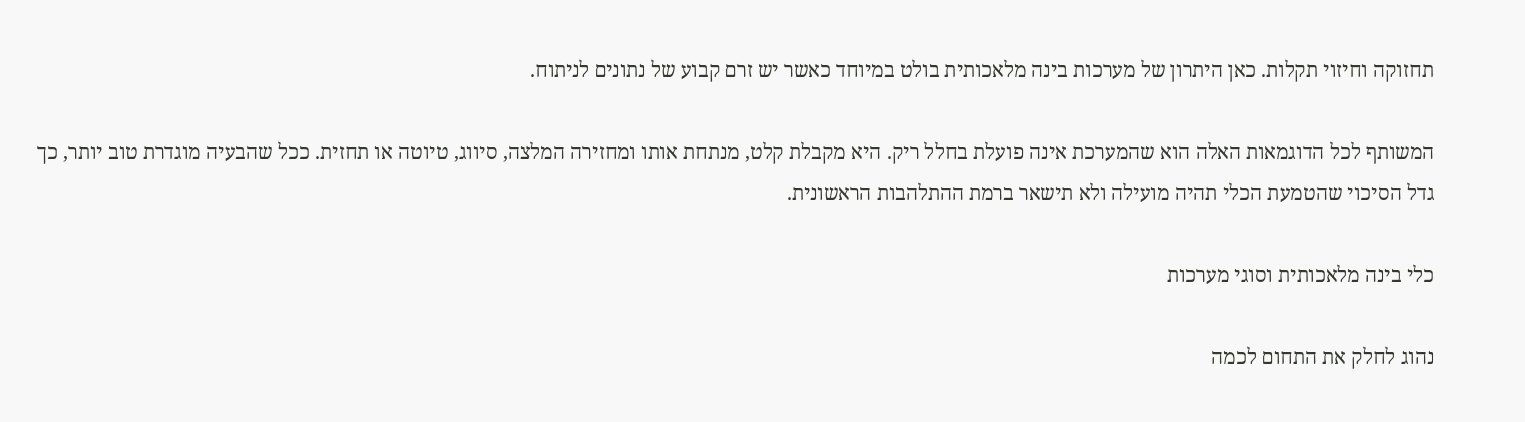תחזוקה וחיזוי תקלות. כאן היתרון של מערכות בינה מלאכותית בולט במיוחד כאשר יש זרם קבוע של נתונים לניתוח.

המשותף לכל הדוגמאות האלה הוא שהמערכת אינה פועלת בחלל ריק. היא מקבלת קלט, מנתחת אותו ומחזירה המלצה, סיווג, טיוטה או תחזית. ככל שהבעיה מוגדרת טוב יותר, כך גדל הסיכוי שהטמעת הכלי תהיה מועילה ולא תישאר ברמת ההתלהבות הראשונית.

כלי בינה מלאכותית וסוגי מערכות

נהוג לחלק את התחום לכמה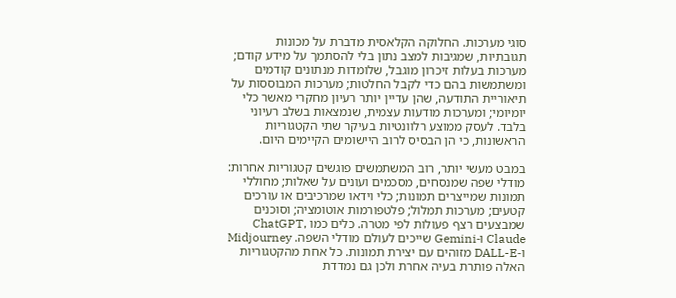סוגי מערכות. החלוקה הקלאסית מדברת על מכונות תגובתיות, שמגיבות למצב נתון בלי להסתמך על מידע קודם; מערכות בעלות זיכרון מוגבל, שלומדות מנתונים קודמים ומשתמשות בהם כדי לקבל החלטות; מערכות המבוססות על תיאוריית התודעה, שהן עדיין יותר רעיון מחקרי מאשר כלי יומיומי; ומערכות מודעות עצמית, שנמצאות בשלב רעיוני בלבד. לעסק ממוצע רלוונטיות בעיקר שתי הקטגוריות הראשונות, כי הן הבסיס לרוב היישומים הקיימים היום.

במבט מעשי יותר, רוב המשתמשים פוגשים קטגוריות אחרות: מודלי שפה שמנסחים, מסכמים ועונים על שאלות; מחוללי תמונות שמייצרים תמונות; כלי וידאו שמרכיבים או עורכים קטעים; מערכות תמלול; פלטפורמות אוטומציה; וסוכנים שמבצעים רצף פעולות לפי מטרה. כלים כמו ChatGPT, Claude ו-Gemini שייכים לעולם מודלי השפה. Midjourney ו-DALL-E מזוהים עם יצירת תמונות. כל אחת מהקטגוריות האלה פותרת בעיה אחרת ולכן גם נמדדת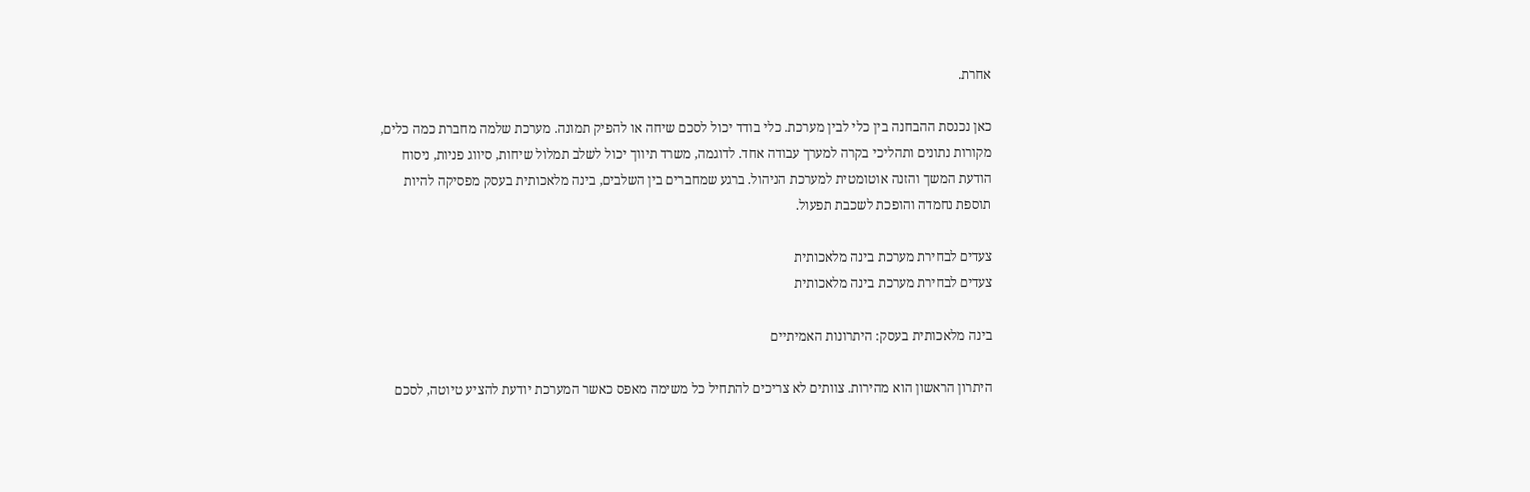אחרת.

כאן נכנסת ההבחנה בין כלי לבין מערכת. כלי בודד יכול לסכם שיחה או להפיק תמונה. מערכת שלמה מחברת כמה כלים, מקורות נתונים ותהליכי בקרה למערך עבודה אחד. לדוגמה, משרד תיווך יכול לשלב תמלול שיחות, סיווג פניות, ניסוח הודעת המשך והזנה אוטומטית למערכת הניהול. ברגע שמחברים בין השלבים, בינה מלאכותית בעסק מפסיקה להיות תוספת נחמדה והופכת לשכבת תפעול.

צעדים לבחירת מערכת בינה מלאכותית
צעדים לבחירת מערכת בינה מלאכותית

בינה מלאכותית בעסק: היתרונות האמיתיים

היתרון הראשון הוא מהירות. צוותים לא צריכים להתחיל כל משימה מאפס כאשר המערכת יודעת להציע טיוטה, לסכם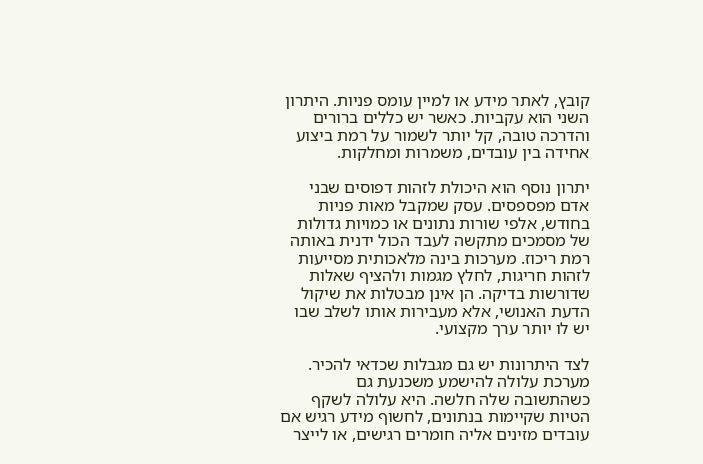קובץ, לאתר מידע או למיין עומס פניות. היתרון השני הוא עקביות. כאשר יש כללים ברורים והדרכה טובה, קל יותר לשמור על רמת ביצוע אחידה בין עובדים, משמרות ומחלקות.

יתרון נוסף הוא היכולת לזהות דפוסים שבני אדם מפספסים. עסק שמקבל מאות פניות בחודש, אלפי שורות נתונים או כמויות גדולות של מסמכים מתקשה לעבד הכול ידנית באותה רמת ריכוז. מערכות בינה מלאכותית מסייעות לזהות חריגות, לחלץ מגמות ולהציף שאלות שדורשות בדיקה. הן אינן מבטלות את שיקול הדעת האנושי, אלא מעבירות אותו לשלב שבו יש לו יותר ערך מקצועי.

לצד היתרונות יש גם מגבלות שכדאי להכיר. מערכת עלולה להישמע משכנעת גם כשהתשובה שלה חלשה. היא עלולה לשקף הטיות שקיימות בנתונים, לחשוף מידע רגיש אם עובדים מזינים אליה חומרים רגישים, או לייצר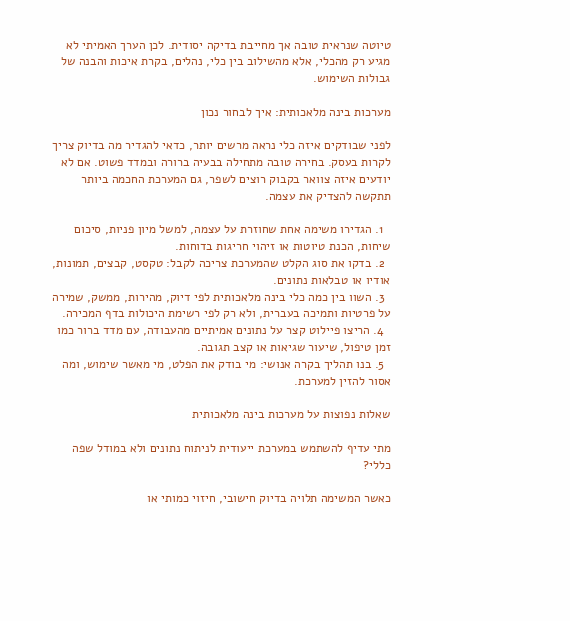טיוטה שנראית טובה אך מחייבת בדיקה יסודית. לכן הערך האמיתי לא מגיע רק מהכלי, אלא מהשילוב בין כלי, נהלים, בקרת איכות והבנה של גבולות השימוש.

מערכות בינה מלאכותית: איך לבחור נכון

לפני שבודקים איזה כלי נראה מרשים יותר, כדאי להגדיר מה בדיוק צריך לקרות בעסק. בחירה טובה מתחילה בבעיה ברורה ובמדד פשוט. אם לא יודעים איזה צוואר בקבוק רוצים לשפר, גם המערכת החכמה ביותר תתקשה להצדיק את עצמה.

  1. הגדירו משימה אחת שחוזרת על עצמה, למשל מיון פניות, סיכום שיחות, הכנת טיוטות או זיהוי חריגות בדוחות.
  2. בדקו את סוג הקלט שהמערכת צריכה לקבל: טקסט, קבצים, תמונות, אודיו או טבלאות נתונים.
  3. השוו בין כמה כלי בינה מלאכותית לפי דיוק, מהירות, ממשק, שמירה על פרטיות ותמיכה בעברית, ולא רק לפי רשימת היכולות בדף המכירה.
  4. הריצו פיילוט קצר על נתונים אמיתיים מהעבודה, עם מדד ברור כמו זמן טיפול, שיעור שגיאות או קצב תגובה.
  5. בנו תהליך בקרה אנושי: מי בודק את הפלט, מי מאשר שימוש, ומה אסור להזין למערכת.

שאלות נפוצות על מערכות בינה מלאכותית

מתי עדיף להשתמש במערכת ייעודית לניתוח נתונים ולא במודל שפה כללי?

כאשר המשימה תלויה בדיוק חישובי, חיזוי כמותי או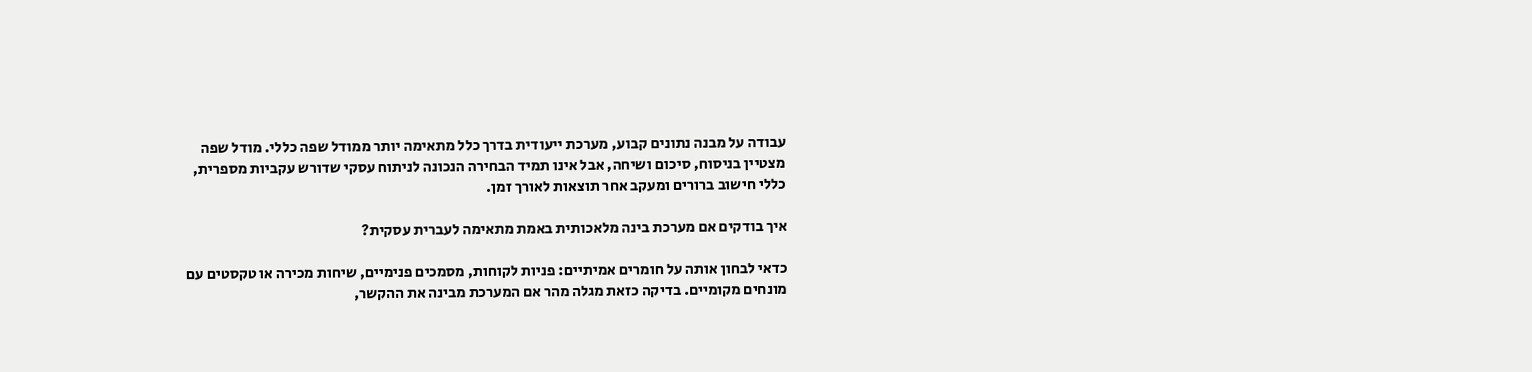עבודה על מבנה נתונים קבוע, מערכת ייעודית בדרך כלל מתאימה יותר ממודל שפה כללי. מודל שפה מצטיין בניסוח, סיכום ושיחה, אבל אינו תמיד הבחירה הנכונה לניתוח עסקי שדורש עקביות מספרית, כללי חישוב ברורים ומעקב אחר תוצאות לאורך זמן.

איך בודקים אם מערכת בינה מלאכותית באמת מתאימה לעברית עסקית?

כדאי לבחון אותה על חומרים אמיתיים: פניות לקוחות, מסמכים פנימיים, שיחות מכירה או טקסטים עם מונחים מקומיים. בדיקה כזאת מגלה מהר אם המערכת מבינה את ההקשר,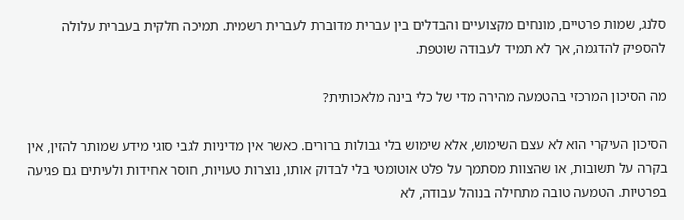סלנג, שמות פרטיים, מונחים מקצועיים והבדלים בין עברית מדוברת לעברית רשמית. תמיכה חלקית בעברית עלולה להספיק להדגמה, אך לא תמיד לעבודה שוטפת.

מה הסיכון המרכזי בהטמעה מהירה מדי של כלי בינה מלאכותית?

הסיכון העיקרי הוא לא עצם השימוש, אלא שימוש בלי גבולות ברורים. כאשר אין מדיניות לגבי סוגי מידע שמותר להזין, אין בקרה על תשובות, או שהצוות מסתמך על פלט אוטומטי בלי לבדוק אותו, נוצרות טעויות, חוסר אחידות ולעיתים גם פגיעה בפרטיות. הטמעה טובה מתחילה בנוהל עבודה, לא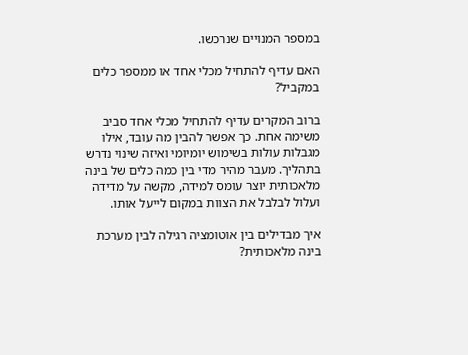במספר המנויים שנרכשו.

האם עדיף להתחיל מכלי אחד או ממספר כלים במקביל?

ברוב המקרים עדיף להתחיל מכלי אחד סביב משימה אחת. כך אפשר להבין מה עובד, אילו מגבלות עולות בשימוש יומיומי ואיזה שינוי נדרש בתהליך. מעבר מהיר מדי בין כמה כלים של בינה מלאכותית יוצר עומס למידה, מקשה על מדידה ועלול לבלבל את הצוות במקום לייעל אותו.

איך מבדילים בין אוטומציה רגילה לבין מערכת בינה מלאכותית?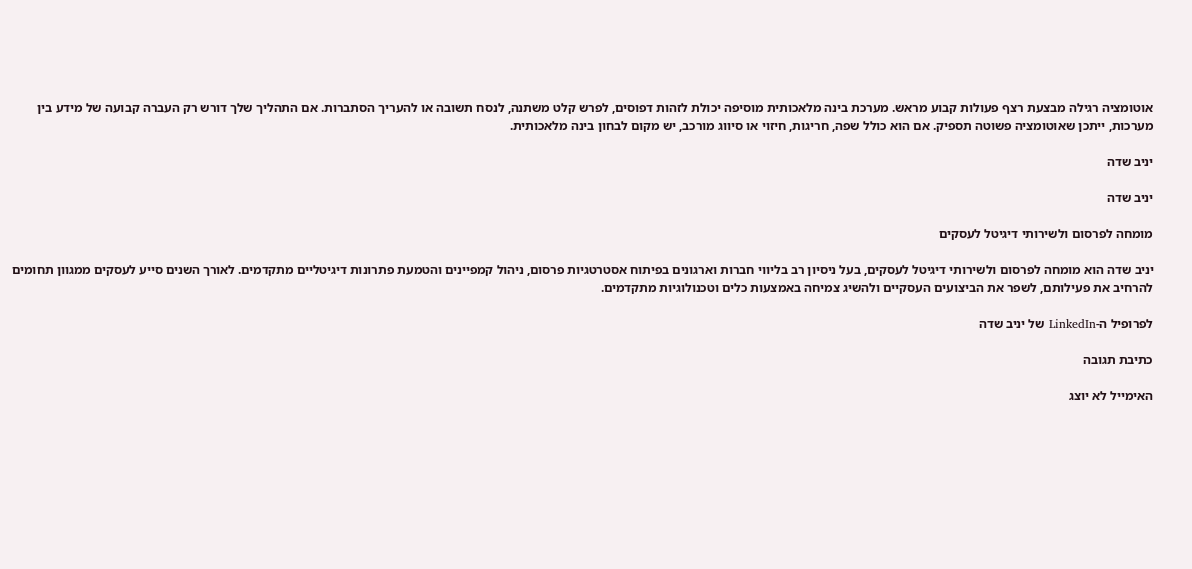אוטומציה רגילה מבצעת רצף פעולות קבוע מראש. מערכת בינה מלאכותית מוסיפה יכולת לזהות דפוסים, לפרש קלט משתנה, לנסח תשובה או להעריך הסתברות. אם התהליך שלך דורש רק העברה קבועה של מידע בין מערכות, ייתכן שאוטומציה פשוטה תספיק. אם הוא כולל שפה, חריגות, חיזוי או סיווג מורכב, יש מקום לבחון בינה מלאכותית.

יניב שדה

יניב שדה

מומחה לפרסום ולשירותי דיגיטל לעסקים

יניב שדה הוא מומחה לפרסום ולשירותי דיגיטל לעסקים, בעל ניסיון רב בליווי חברות וארגונים בפיתוח אסטרטגיות פרסום, ניהול קמפיינים והטמעת פתרונות דיגיטליים מתקדמים. לאורך השנים סייע לעסקים ממגוון תחומים להרחיב את פעילותם, לשפר את הביצועים העסקיים ולהשיג צמיחה באמצעות כלים וטכנולוגיות מתקדמים.

לפרופיל ה-LinkedIn של יניב שדה

כתיבת תגובה

האימייל לא יוצג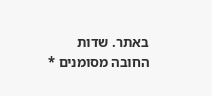באתר. שדות החובה מסומנים *